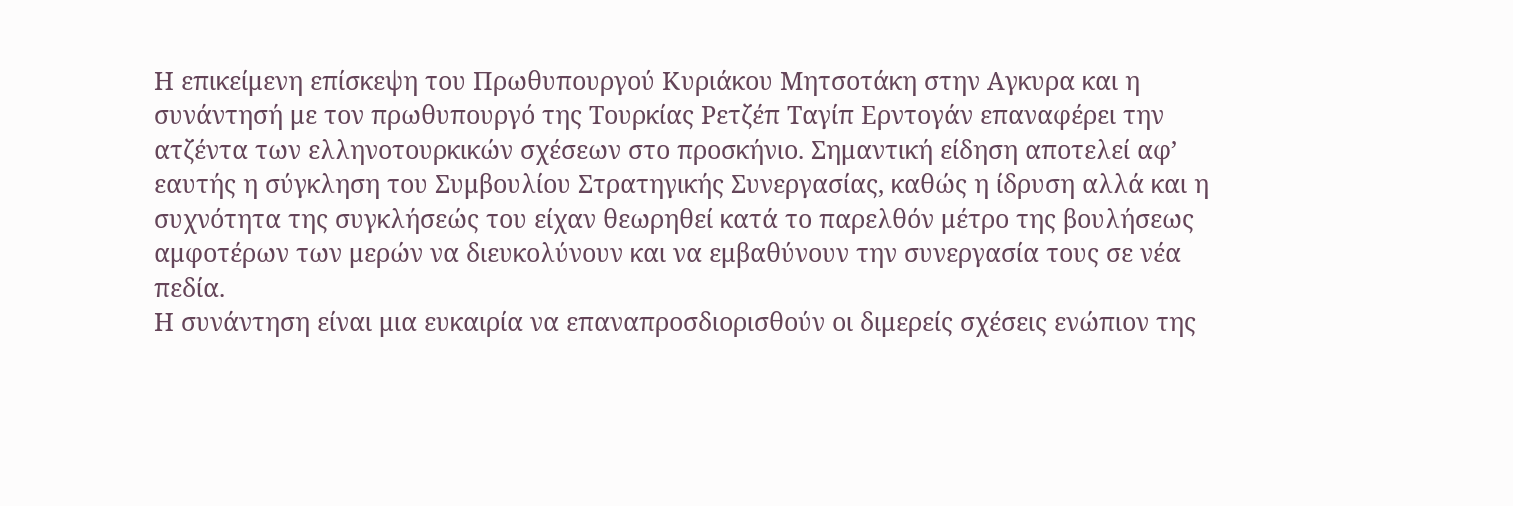Η επικείμενη επίσκεψη του Πρωθυπουργού Κυριάκου Μητσοτάκη στην Αγκυρα και η συνάντησή με τον πρωθυπουργό της Τουρκίας Ρετζέπ Ταγίπ Ερντογάν επαναφέρει την ατζέντα των ελληνοτουρκικών σχέσεων στο προσκήνιο. Σημαντική είδηση αποτελεί αφ’ εαυτής η σύγκληση του Συμβουλίου Στρατηγικής Συνεργασίας, καθώς η ίδρυση αλλά και η συχνότητα της συγκλήσεώς του είχαν θεωρηθεί κατά το παρελθόν μέτρο της βουλήσεως αμφοτέρων των μερών να διευκολύνουν και να εμβαθύνουν την συνεργασία τους σε νέα πεδία.
Η συνάντηση είναι μια ευκαιρία να επαναπροσδιορισθούν οι διμερείς σχέσεις ενώπιον της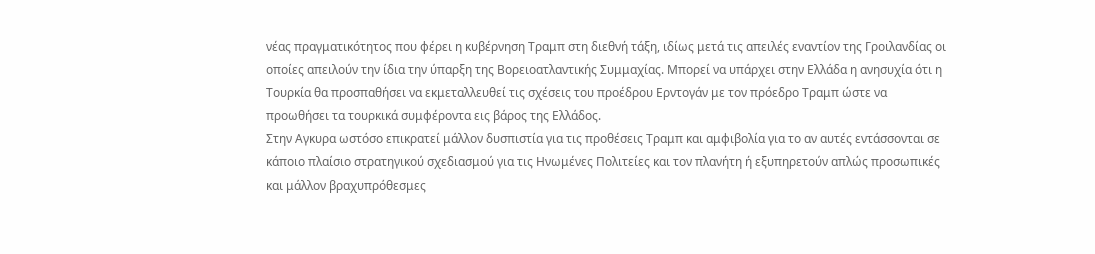νέας πραγματικότητος που φέρει η κυβέρνηση Τραμπ στη διεθνή τάξη, ιδίως μετά τις απειλές εναντίον της Γροιλανδίας οι οποίες απειλούν την ίδια την ύπαρξη της Βορειοατλαντικής Συμμαχίας. Μπορεί να υπάρχει στην Ελλάδα η ανησυχία ότι η Τουρκία θα προσπαθήσει να εκμεταλλευθεί τις σχέσεις του προέδρου Ερντογάν με τον πρόεδρο Τραμπ ώστε να προωθήσει τα τουρκικά συμφέροντα εις βάρος της Ελλάδος.
Στην Αγκυρα ωστόσο επικρατεί μάλλον δυσπιστία για τις προθέσεις Τραμπ και αμφιβολία για το αν αυτές εντάσσονται σε κάποιο πλαίσιο στρατηγικού σχεδιασμού για τις Ηνωμένες Πολιτείες και τον πλανήτη ή εξυπηρετούν απλώς προσωπικές και μάλλον βραχυπρόθεσμες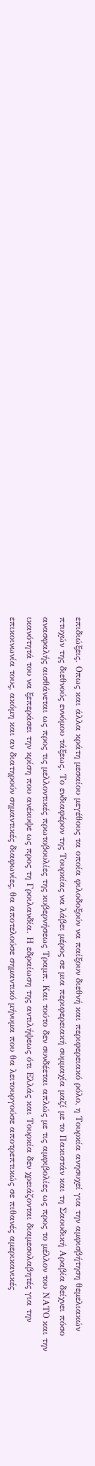επιδιώξεις. Οπως και άλλα κράτη μεσαίου μεγέθους τα οποία φιλοδοξούν να παίξουν διεθνή και περιφερειακό ρόλο, η Τουρκία ανησυχεί για την αμφισβήτηση θεμελιακών πτυχών της διεθνούς εννόμου τάξεως. Το ενδιαφέρον της Τουρκίας να λάβει μέρος σε μια περιφερειακή συμμαχία μαζί με το Πακιστάν και τη Σαουδική Αραβία δείχνει πόσο ανασφαλής αισθάνεται ως προς τις μελλοντικές πρωτοβουλίες της κυβερνήσεως Τραμπ. Και τούτο δεν συνδέεται απλώς με τις αμφιβολίες ως προς το μέλλον του ΝΑΤΟ και την ικανότητά του να ξεπεράσει την κρίση που ανέκυψε ως προς τη Γροιλανδία. Η εδραίωση της αντιλήψεως ότι Ελλάς και Τουρκία δεν χρειάζονται διαμεσολαβητές για την επικοινωνία τους, ακόμη και αν διατηρούν σημαντικές διαφωνίες, θα αποτελούσε σημαντικό μήνυμα που θα λειτουργούσε αποτρεπτικώς σε πιθανές αμερικανικές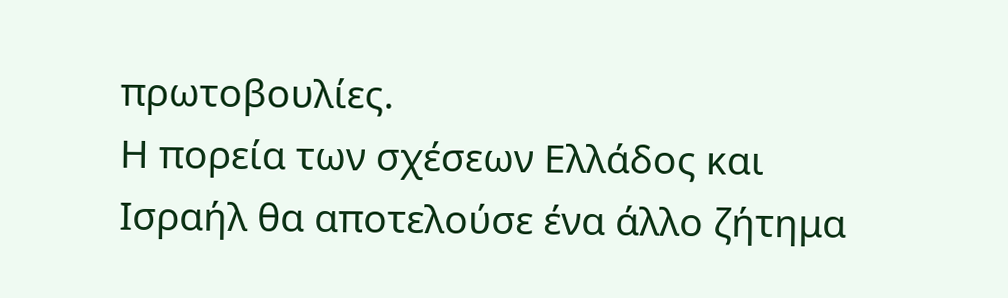πρωτοβουλίες.
Η πορεία των σχέσεων Ελλάδος και Ισραήλ θα αποτελούσε ένα άλλο ζήτημα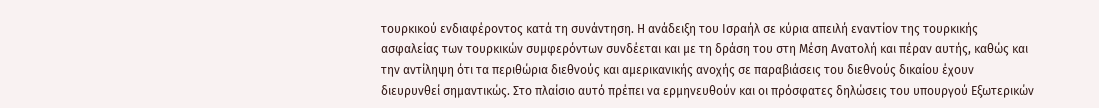τουρκικού ενδιαφέροντος κατά τη συνάντηση. Η ανάδειξη του Ισραήλ σε κύρια απειλή εναντίον της τουρκικής ασφαλείας των τουρκικών συμφερόντων συνδέεται και με τη δράση του στη Μέση Ανατολή και πέραν αυτής, καθώς και την αντίληψη ότι τα περιθώρια διεθνούς και αμερικανικής ανοχής σε παραβιάσεις του διεθνούς δικαίου έχουν διευρυνθεί σημαντικώς. Στο πλαίσιο αυτό πρέπει να ερμηνευθούν και οι πρόσφατες δηλώσεις του υπουργού Εξωτερικών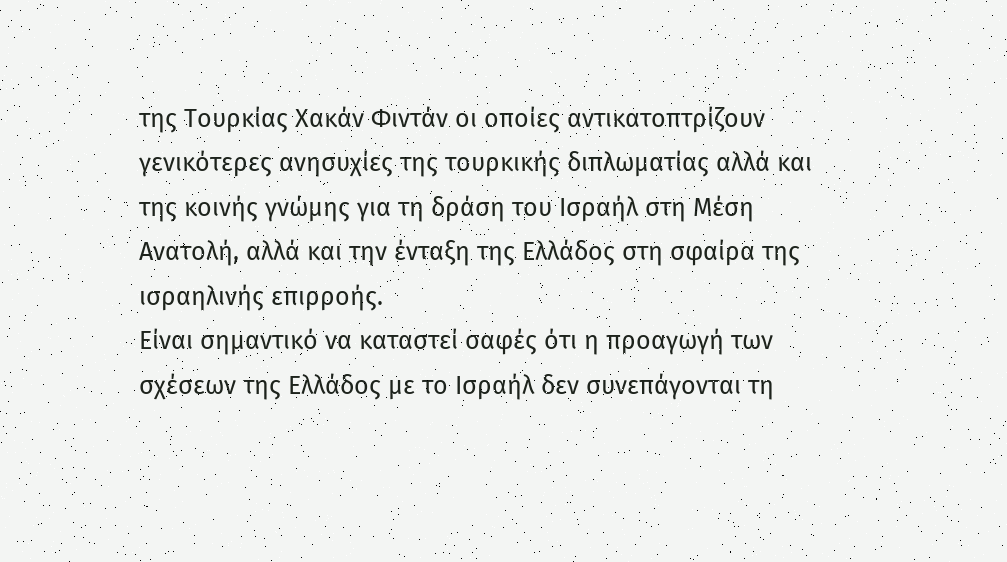της Τουρκίας Χακάν Φιντάν οι οποίες αντικατοπτρίζουν γενικότερες ανησυχίες της τουρκικής διπλωματίας αλλά και της κοινής γνώμης για τη δράση του Ισραήλ στη Μέση Ανατολή, αλλά και την ένταξη της Ελλάδος στη σφαίρα της ισραηλινής επιρροής.
Είναι σημαντικό να καταστεί σαφές ότι η προαγωγή των σχέσεων της Ελλάδος με το Ισραήλ δεν συνεπάγονται τη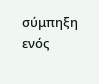σύμπηξη ενός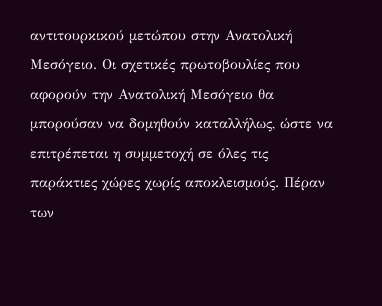αντιτουρκικού μετώπου στην Ανατολική Μεσόγειο. Οι σχετικές πρωτοβουλίες που αφορούν την Ανατολική Μεσόγειο θα μπορούσαν να δομηθούν καταλλήλως, ώστε να επιτρέπεται η συμμετοχή σε όλες τις παράκτιες χώρες χωρίς αποκλεισμούς. Πέραν των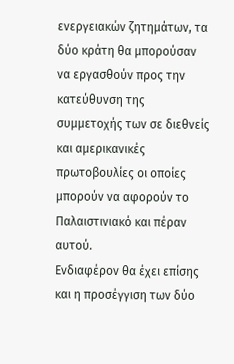ενεργειακών ζητημάτων, τα δύο κράτη θα μπορούσαν να εργασθούν προς την κατεύθυνση της συμμετοχής των σε διεθνείς και αμερικανικές πρωτοβουλίες οι οποίες μπορούν να αφορούν το Παλαιστινιακό και πέραν αυτού.
Ενδιαφέρον θα έχει επίσης και η προσέγγιση των δύο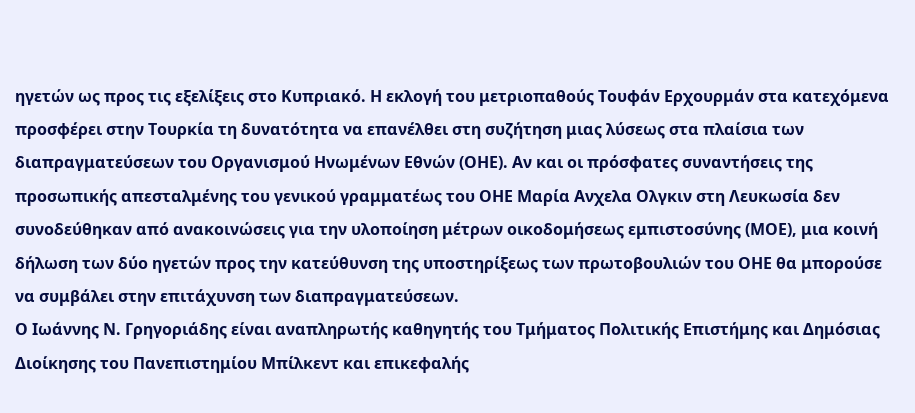ηγετών ως προς τις εξελίξεις στο Κυπριακό. Η εκλογή του μετριοπαθούς Τουφάν Ερχουρμάν στα κατεχόμενα προσφέρει στην Τουρκία τη δυνατότητα να επανέλθει στη συζήτηση μιας λύσεως στα πλαίσια των διαπραγματεύσεων του Οργανισμού Ηνωμένων Εθνών (ΟΗΕ). Αν και οι πρόσφατες συναντήσεις της προσωπικής απεσταλμένης του γενικού γραμματέως του ΟΗΕ Μαρία Ανχελα Ολγκιν στη Λευκωσία δεν συνοδεύθηκαν από ανακοινώσεις για την υλοποίηση μέτρων οικοδομήσεως εμπιστοσύνης (ΜΟΕ), μια κοινή δήλωση των δύο ηγετών προς την κατεύθυνση της υποστηρίξεως των πρωτοβουλιών του ΟΗΕ θα μπορούσε να συμβάλει στην επιτάχυνση των διαπραγματεύσεων.
Ο Ιωάννης Ν. Γρηγοριάδης είναι αναπληρωτής καθηγητής του Τμήματος Πολιτικής Επιστήμης και Δημόσιας Διοίκησης του Πανεπιστημίου Μπίλκεντ και επικεφαλής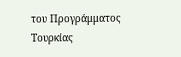του Προγράμματος Τουρκίας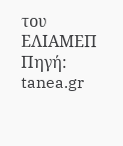του ΕΛΙΑΜΕΠ
Πηγή: tanea.gr